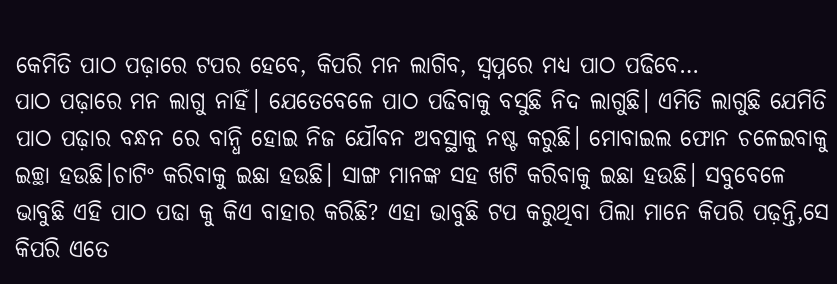କେମିତି ପାଠ ପଢ଼ାରେ ଟପର ହେବେ, କିପରି ମନ ଲାଗିବ, ସ୍ୱପ୍ନରେ ମଧ୍ୟ ପାଠ ପଢିବେ…
ପାଠ ପଢ଼ାରେ ମନ ଲାଗୁ ନାହିଁ। ଯେତେବେଳେ ପାଠ ପଢିବାକୁ ବସୁଛି ନିଦ ଲାଗୁଛି। ଏମିତି ଲାଗୁଛି ଯେମିତି ପାଠ ପଢ଼ାର ବନ୍ଧନ ରେ ବାନ୍ଧି ହୋଇ ନିଜ ଯୌବନ ଅବସ୍ଥାକୁ ନଷ୍ଟ କରୁଛି। ମୋବାଇଲ ଫୋନ ଚଳେଇବାକୁ ଇଚ୍ଛା ହଉଛି।ଚାଟିଂ କରିବାକୁ ଇଛା ହଉଛି। ସାଙ୍ଗ ମାନଙ୍କ ସହ ଖଟି କରିବାକୁ ଇଛା ହଉଛି। ସବୁବେଳେ ଭାବୁଛି ଏହି ପାଠ ପଢା କୁ କିଏ ବାହାର କରିଛି? ଏହା ଭାବୁଛି ଟପ କରୁଥିବା ପିଲା ମାନେ କିପରି ପଢ଼ନ୍ତି,ସେ କିପରି ଏତେ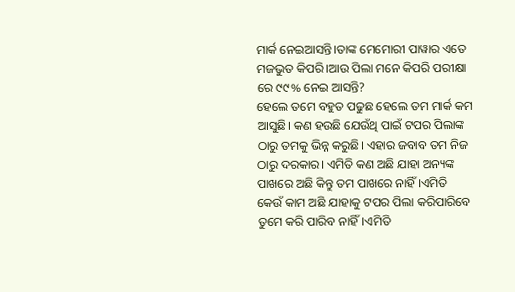ମାର୍କ ନେଇଆସନ୍ତି।ତାଙ୍କ ମେମୋରୀ ପାୱାର ଏତେ ମଜଭୁତ କିପରି।ଆଉ ପିଲା ମନେ କିପରି ପରୀକ୍ଷା ରେ ୯୯% ନେଇ ଆସନ୍ତି?
ହେଲେ ତମେ ବହୁତ ପଢୁଛ ହେଲେ ତମ ମାର୍କ କମ ଆସୁଛି। କଣ ହଉଛି ଯେଉଁଥି ପାଇଁ ଟପର ପିଲାଙ୍କ ଠାରୁ ତମକୁ ଭିନ୍ନ କରୁଛି। ଏହାର ଜବାବ ତମ ନିଜ ଠାରୁ ଦରକାର। ଏମିତି କଣ ଅଛି ଯାହା ଅନ୍ୟଙ୍କ ପାଖରେ ଅଛି କିନ୍ତୁ ତମ ପାଖରେ ନାହିଁ ।ଏମିତି କେଉଁ କାମ ଅଛି ଯାହାକୁ ଟପର ପିଲା କରିପାରିବେ ତୁମେ କରି ପାରିବ ନାହିଁ।ଏମିତି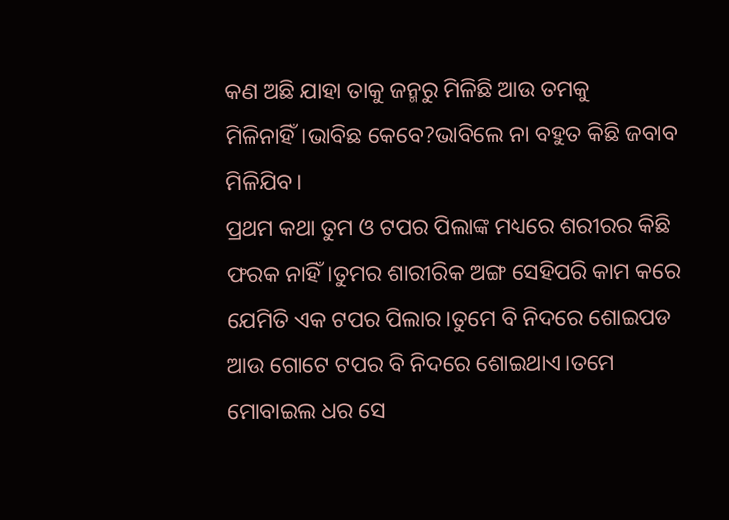କଣ ଅଛି ଯାହା ତାକୁ ଜନ୍ମରୁ ମିଳିଛି ଆଉ ତମକୁ ମିଳିନାହିଁ।ଭାବିଛ କେବେ?ଭାବିଲେ ନା ବହୁତ କିଛି ଜବାବ ମିଳିଯିବ।
ପ୍ରଥମ କଥା ତୁମ ଓ ଟପର ପିଲାଙ୍କ ମଧ୍ୟରେ ଶରୀରର କିଛି ଫରକ ନାହିଁ।ତୁମର ଶାରୀରିକ ଅଙ୍ଗ ସେହିପରି କାମ କରେ ଯେମିତି ଏକ ଟପର ପିଲାର।ତୁମେ ବି ନିଦରେ ଶୋଇପଡ ଆଉ ଗୋଟେ ଟପର ବି ନିଦରେ ଶୋଇଥାଏ।ତମେ ମୋବାଇଲ ଧର ସେ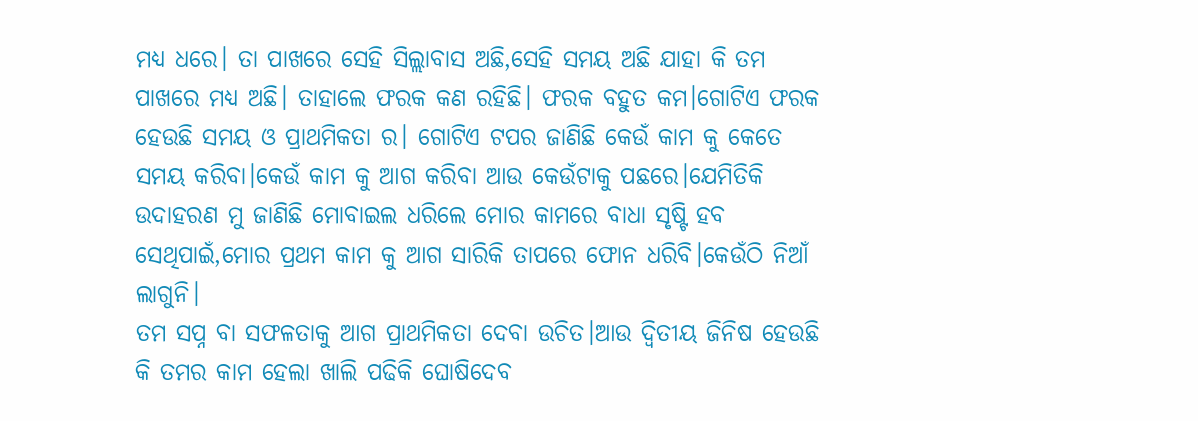ମଧ୍ୟ ଧରେ। ତା ପାଖରେ ସେହି ସିଲ୍ଲାବାସ ଅଛି,ସେହି ସମୟ ଅଛି ଯାହା କି ତମ ପାଖରେ ମଧ୍ୟ ଅଛି। ତାହାଲେ ଫରକ କଣ ରହିଛି। ଫରକ ବହୁତ କମ।ଗୋଟିଏ ଫରକ ହେଉଛି ସମୟ ଓ ପ୍ରାଥମିକତା ର। ଗୋଟିଏ ଟପର ଜାଣିଛି କେଉଁ କାମ କୁ କେତେ ସମୟ କରିବା।କେଉଁ କାମ କୁ ଆଗ କରିବା ଆଉ କେଉଁଟାକୁ ପଛରେ।ଯେମିତିକି ଉଦାହରଣ ମୁ ଜାଣିଛି ମୋବାଇଲ ଧରିଲେ ମୋର କାମରେ ବାଧା ସୃଷ୍ଟି ହବ ସେଥିପାଇଁ,ମୋର ପ୍ରଥମ କାମ କୁ ଆଗ ସାରିକି ତାପରେ ଫୋନ ଧରିବି।କେଉଁଠି ନିଆଁ ଲାଗୁନି।
ତମ ସପ୍ନ ବା ସଫଳତାକୁ ଆଗ ପ୍ରାଥମିକତା ଦେବା ଉଚିତ।ଆଉ ଦ୍ୱିତୀୟ ଜିନିଷ ହେଉଛି କି ତମର କାମ ହେଲା ଖାଲି ପଢିକି ଘୋଷିଦେବ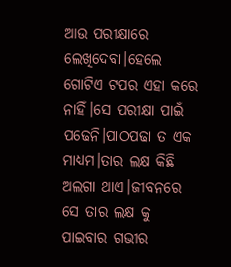ଆଉ ପରୀକ୍ଷାରେ ଲେଖିଦେବା।ହେଲେ ଗୋଟିଏ ଟପର ଏହା କରେ ନାହିଁ।ସେ ପରୀକ୍ଷା ପାଇଁ ପଢେନି।ପାଠପଢା ତ ଏକ ମାଧ୍ୟମ।ତାର ଲକ୍ଷ କିଛି ଅଲଗା ଥାଏ।ଜୀବନରେ ସେ ତାର ଲକ୍ଷ କୁ ପାଇବାର ଗଭୀର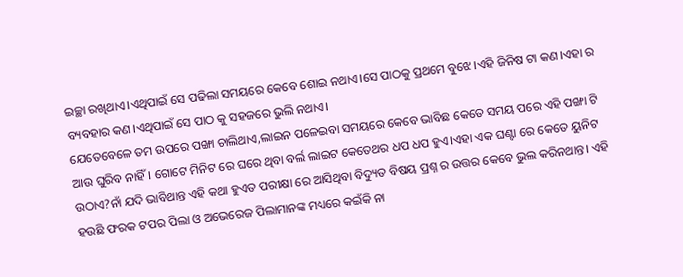ଇଚ୍ଛା ରଖିଥାଏ।ଏଥିପାଇଁ ସେ ପଢିଲା ସମୟରେ କେବେ ଶୋଇ ନଥାଏ।ସେ ପାଠକୁ ପ୍ରଥମେ ବୁଝେ।ଏହି ଜିନିଷ ଟା କଣ।ଏହା ର ବ୍ୟବହାର କଣ।ଏଥିପାଇଁ ସେ ପାଠ କୁ ସହଜରେ ଭୁଲି ନଥାଏ।
ଯେତେବେଳେ ତମ ଉପରେ ପଙ୍ଖା ଚାଲିଥାଏ,ଲାଇନ ପଳେଇବା ସମୟରେ କେବେ ଭାବିଛ କେତେ ସମୟ ପରେ ଏହି ପଙ୍ଖା ଟି ଆଉ ଘୁରିବ ନାହିଁ। ଗୋଟେ ମିନିଟ ରେ ଘରେ ଥିବା ବର୍ଲ ଲାଇଟ କେତେଥର ଧପ ଧପ ହୁଏ।ଏହା ଏକ ଘଣ୍ଟା ରେ କେତେ ୟୁନିଟ ଉଠାଏ?ନାଁ ଯଦି ଭାବିଥାନ୍ତ ଏହି କଥା ହୁଏତ ପରୀକ୍ଷା ରେ ଆସିଥିବା ବିଦ୍ୟୁତ ବିଷୟ ପ୍ରଶ୍ନ ର ଉତ୍ତର କେବେ ଭୁଲ କରିନଥାନ୍ତ। ଏହି ହଉଛି ଫରକ ଟପର ପିଲା ଓ ଅଭେରେଜ ପିଲାମାନଙ୍କ ମଧ୍ୟରେ କଇଁକି ନା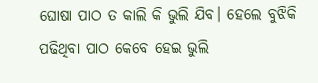ଘୋଷା ପାଠ ତ କାଲି କି ଭୁଲି ଯିବ। ହେଲେ ବୁଝିକି ପଢିଥିବା ପାଠ କେବେ ହେଇ ଭୁଲି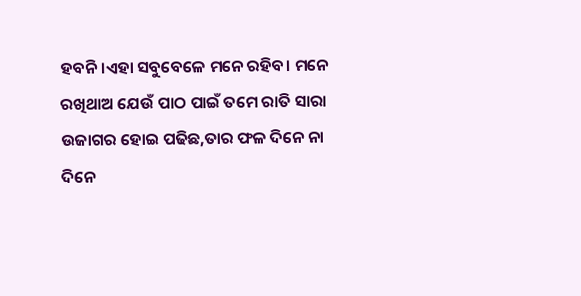ହବନି।ଏହା ସବୁବେଳେ ମନେ ରହିବ। ମନେ ରଖିଥାଅ ଯେଉଁ ପାଠ ପାଇଁ ତମେ ରାତି ସାରା ଉଜାଗର ହୋଇ ପଢିଛ,ତାର ଫଳ ଦିନେ ନା ଦିନେ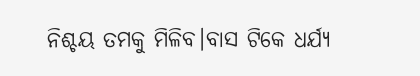ନିଶ୍ଚୟ ତମକୁ ମିଳିବ।ବାସ ଟିକେ ଧର୍ଯ୍ୟ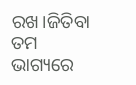ରଖ।ଜିତିବା ତମ ଭାଗ୍ୟରେ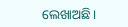ଲେଖାଅଛି।